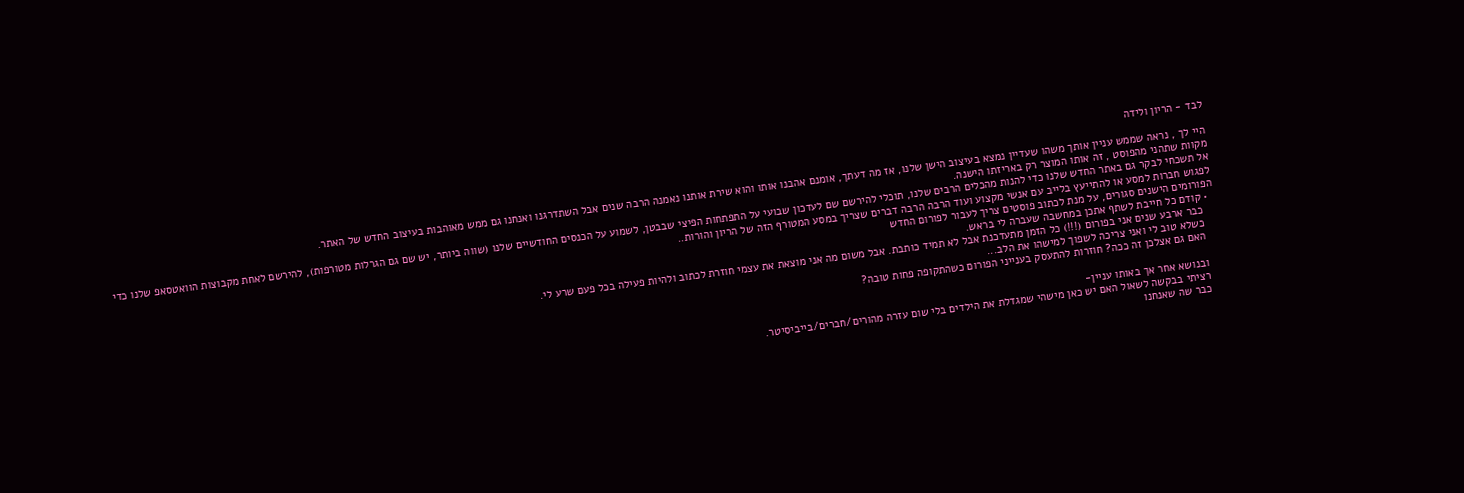לבד - הריון ולידה

היי לך , נראה שממש עניין אותך משהו שעדיין נמצא בעיצוב הישן שלנו, אז מה דעתך, אומנם אהבנו אותו והוא שירת אותנו נאמנה הרבה שנים אבל השתדרגנו ואנחנו גם ממש מאוהבות בעיצוב החדש של האתר.
מקוות שתהני מהפוסט , זה אותו המוצר רק באריזתו הישנה.
אל תשכחי לבקר גם באתר החדש שלנו כדי להנות מהכלים הרבים שלנו, תוכלי להירשם שם לעדכון שבועי על התפתחות הפיצי שבבטן, לשמוע על הכנסים החודשיים שלנו (שווה ביותר, יש שם גם הגרלות מטורפות), להירשם לאחת מקבוצות הוואטסאפ שלנו כדי לפגוש חברות למסע או להתייעץ בלייב עם אנשי מקצוע ועוד הרבה הרבה דברים שצריך במסע המטורף הזה של הריון והורות..
הפורומים הישנים סגורים, על מנת לכתוב פוסטים צריך לעבור לפורום החדש
  • קודם כל חייבת לשתף אתכן במחשבה שעברה לי בראש.
    כבר ארבע שנים אני בפורום (!!!) כל הזמן מתעדכנת אבל לא תמיד כותבת. אבל משום מה אני מוצאת את עצמי חוזרת לכתוב ולהיות פעילה בכל פעם שרע לי.
    כשלא טוב לי ואני צריכה לשפוך למישהו את הלב...
    האם גם אצלכן זה ככה? חוזרות להתעסק בענייני הפורום כשהתקופה פחות טובה?

    ובנושא אחר אך באותו עניין-
    רציתי בבקשה לשאול האם יש כאן מישהי שמגדלת את הילדים בלי שום עזרה מהורים/חברים/בייביסיטר.
    כבר שה שאנחנו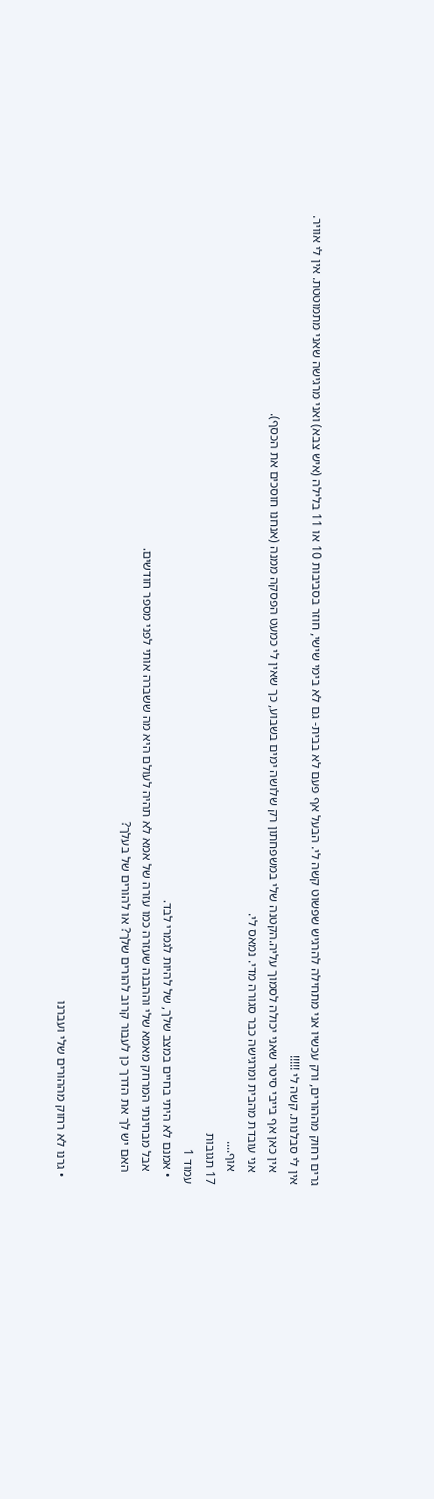גרים רחוק מההורים, ורק עכשיו אני מתחילה להרגיש שפשוט קשה לי. הבעל אף פעם לא בבית- גם לא בימי שישי, חוזר בסביבות 10 או 11 בלילה (איש צבא) ואני מרגישה שאני מתמוטטת. אין לי אוויר. אין לי סבלנות. קשה לי !!!!!
    אין כאן אף בייבי סיטר שאני יכולה לסמוך עליה.הקטנה שלי במשפחתון רק שלושה ימים בשבוע, כך שאין לי כמעט הפסקה ממנה (אנחנו חוסכים את הכסף).
    אני עובדת מהבית ומרגישה כבר סגורה מדי. נמאס לי.
    אוף....
17 תגובות
עמוד 1
  • אמנם לא היתי בחיים במצב שלך, של להיות לגמרי לבד.
    אבל מבחינתי המרחק מאמא שלי וההבנה שעזרה כמו עזרה של אמא לא תהיה לעולם היא מה ששברה אותי לפני מספר חודשים.
    האם יש לך את הדרך כן לעבור קרוב להורים שלך? או להורים של בעלך?


  • גרנו לא רחוק מההורים שלי ועברנו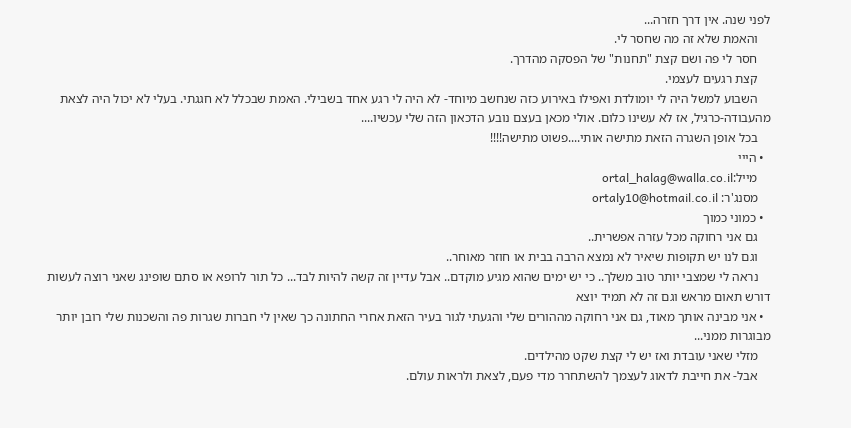לפני שנה. אין דרך חזרה...
    והאמת שלא זה מה שחסר לי.
    חסר לי פה ושם קצת "תחנות" של הפסקה מהדרך.
    קצת רגעים לעצמי.
    השבוע למשל היה לי יומולדת ואפילו באירוע כזה שנחשב מיוחד- לא היה לי רגע אחד בשבילי. האמת שבכלל לא חגגתי. בעלי לא יכול היה לצאת מהעבודה-כרגיל, אז לא עשינו כלום. אולי מכאן בעצם נובע הדכאון הזה שלי עכשיו....
    בכל אופן השגרה הזאת מתישה אותי....פשוט מתישה!!!!
  • הייי
    מייל:ortal_halag@walla.co.il
    מסנג'ר: ortaly10@hotmail.co.il
  • כמוני כמוך
    גם אני רחוקה מכל עזרה אפשרית..
    וגם לנו יש תקופות שיאיר לא נמצא הרבה בבית או חוזר מאוחר..
    נראה לי שמצבי יותר טוב משלך.. כי יש ימים שהוא מגיע מוקדם.. אבל עדיין זה קשה להיות לבד... כל תור לרופא או סתם שופינג שאני רוצה לעשות דורש תאום מראש וגם זה לא תמיד יוצא
  • אני מבינה אותך מאוד, גם אני רחוקה מההורים שלי והגעתי לגור בעיר הזאת אחרי החתונה כך שאין לי חברות שגרות פה והשכנות שלי רובן יותר מבוגרות ממני...
    מזלי שאני עובדת ואז יש לי קצת שקט מהילדים.
    אבל- את חייבת לדאוג לעצמך להשתחרר מדי פעם, לצאת ולראות עולם.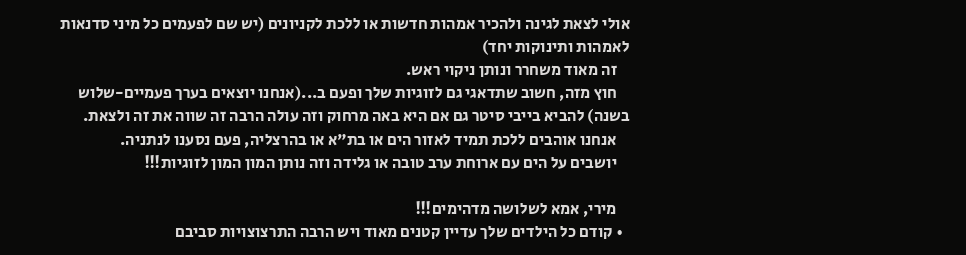אולי לצאת לגינה ולהכיר אמהות חדשות או ללכת לקניונים (יש שם לפעמים כל מיני סדנאות לאמהות ותינוקות יחד)
    זה מאוד משחרר ונותן ניקוי ראש.
    חוץ מזה, חשוב שתדאגי גם לזוגיות שלך ופעם ב...(אנחנו יוצאים בערך פעמיים-שלוש בשנה) להביא בייבי סיטר גם אם היא באה מרחוק וזה עולה הרבה זה שווה את זה ולצאת.
    אנחנו אוהבים ללכת תמיד לאזור הים או בת"א או בהרצליה, פעם נסענו לנתניה.
    יושבים על הים עם ארוחת ערב טובה או גלידה וזה נותן המון המון לזוגיות!!!

    מירי, אמא לשלושה מדהימים!!!
  • קודם כל הילדים שלך עדיין קטנים מאוד ויש הרבה התרצוצויות סביבם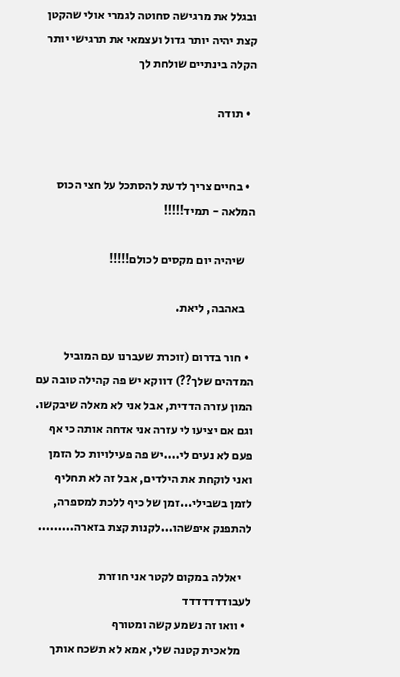ובגלל את מרגישה סחוטה לגמרי אולי שהקטן קצת יהיה יותר גדול ועצמאי את תרגישי יותר הקלה בינתיים שולחת לך

  • תודה


  • בחיים צריך לדעת להסתכל על חצי הכוס המלאה - תמיד!!!!!

    שיהיה יום מקסים לכולם!!!!!

    באהבה, ליאת.

  • חור בדרום (זוכרת שעברנו עם המוביל המדהים שלך??) דווקא יש פה קהילה טובה עם המון עזרה הדדית, אבל אני לא מאלה שיבקשו. וגם אם יציעו לי עזרה אני אדחה אותה כי אף פעם לא נעים לי....יש פה פעילויות כל הזמן ואני לוקחת את הילדים, אבל זה לא תחליף לזמן בשבילי...זמן של כיף ללכת למספרה, להתפנק איפשהו...לקנות קצת בזארה.........

    יאללה במקום לקטר אני חוזרת לעבודדדדדדד
  • וואו זה נשמע קשה ומטורף
    מלאכית קטנה שלי, אמא לא תשכח אותך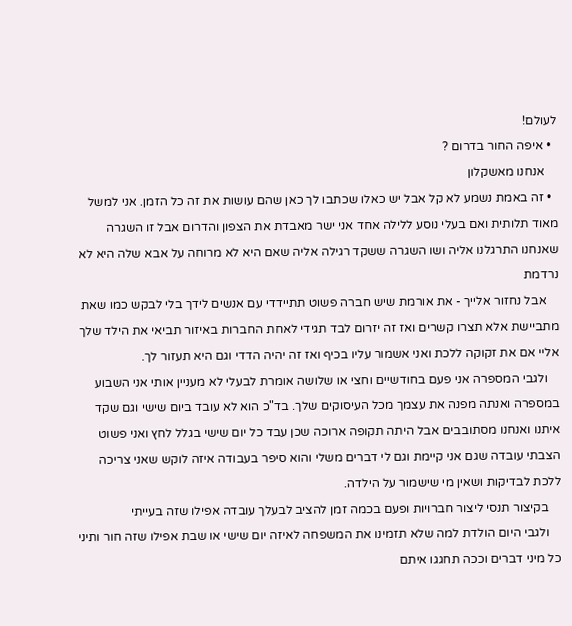לעולם!
  • איפה החור בדרום ?
    אנחנו מאשקלון
  • זה באמת נשמע לא קל אבל יש כאלו שכתבו לך כאן שהם עושות את זה כל הזמן. אני למשל מאוד תלותית ואם בעלי נוסע ללילה אחד אני ישר מאבדת את הצפון והדרום אבל זו השגרה שאנחנו התרגלנו אליה ושו השגרה ששקד רגילה אליה שאם היא לא מרוחה על אבא שלה היא לא נרדמת
    אבל נחזור אלייך - את אורמת שיש חברה פשוט תתיידדי עם אנשים לידך בלי לבקש כמו שאת מתביישת אלא תצרו קשרים ואז זה יזרום לבד תגידי לאחת החברות באיזור תביאי את הילד שלך אליי אם את זקוקה ללכת ואני אשמור עליו בכיף ואז זה יהיה הדדי וגם היא תעזור לך.
    ולגבי המספרה אני פעם בחודשיים וחצי או שלושה אומרת לבעלי לא מעניין אותי אני השבוע במספרה ואנתה מפנה את עצמך מכל העיסוקים שלך. בד"כ הוא לא עובד ביום שישי וגם שקד איתנו ואנחנו מסתובבים אבל היתה תקופה ארוכה שכן עבד כל יום שישי בגלל לחץ ואני פשוט הצבתי עובדה שגם אני קיימת וגם לי דברים משלי והוא סיפר בעבודה איזה לוקש שאני צריכה ללכת לבדיקות ושאין מי שישמור על הילדה.
    בקיצור תנסי ליצור חברויות ופעם בכמה זמן להציב לבעלך עובדה אפילו שזה בעייתי
    ולגבי היום הולדת למה שלא תזמינו את המשפחה לאיזה יום שישי או שבת אפילו שזה חור ותיני כל מיני דברים וככה תחגגו איתם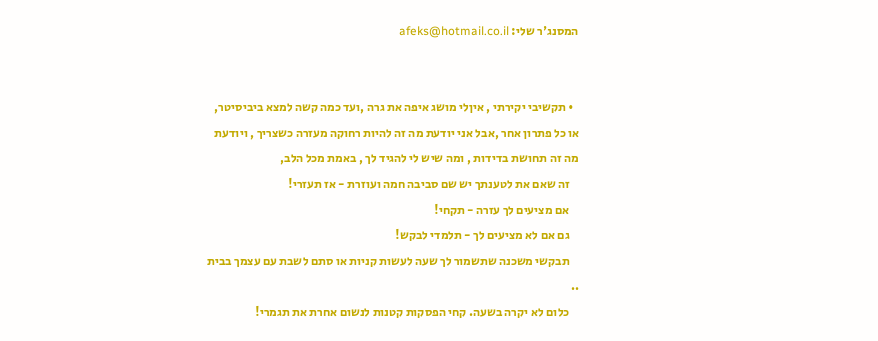המסנג'ר שלי: afeks@hotmail.co.il


  • תקשיבי יקירתי , איןלי מושג איפה את גרה ,ועד כמה קשה למצא ביביסיטר, או כל פתרון אחר ,אבל אני יודעת מה זה להיות רחוקה מעזרה כשצריך , ויודעת מה זה תחושת בדידות , ומה שיש לי להגיד לך , באמת מכל הלב,
    זה שאם את לטענתך יש שם סביבה חמה ועוזרת - אז תעזרי!
    אם מציעים לך עזרה - תקחי!
    גם אם לא מציעים לך - תלמדי לבקש!
    תבקשי משכנה שתשמור לך שעה לעשות קניות או סתם לשבת עם עצמך בבית ..
    כלום לא יקרה בשעה. קחי הפסקות קטנות לנשום אחרת את תגמרי!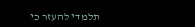תלמדי להעזר כי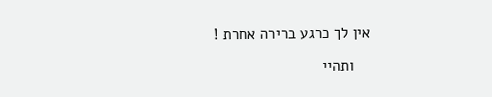אין לך כרגע ברירה אחרת !

    ותהיי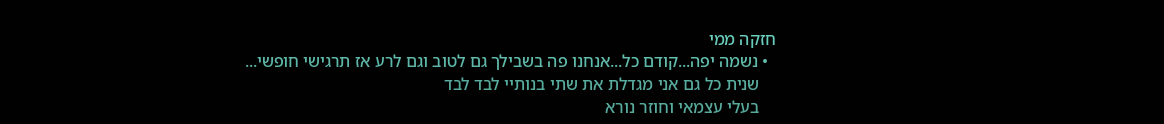חזקה ממי
  • נשמה יפה...קודם כל...אנחנו פה בשבילך גם לטוב וגם לרע אז תרגישי חופשי...
    שנית כל גם אני מגדלת את שתי בנותיי לבד לבד
    בעלי עצמאי וחוזר נורא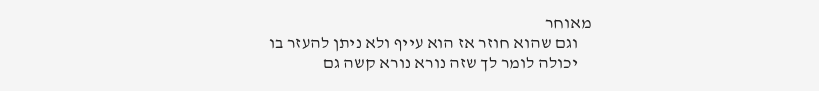מאוחר
    וגם שהוא חוזר אז הוא עייף ולא ניתן להעזר בו
    יכולה לומר לך שזה נורא נורא קשה גם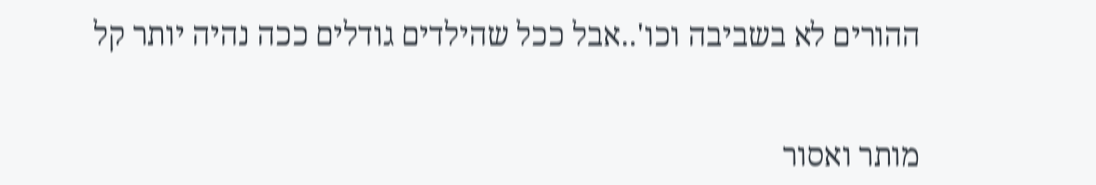ההורים לא בשביבה וכו'..אבל ככל שהילדים גודלים ככה נהיה יותר קל


מותר ואסור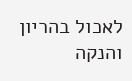לאכול בהריון והנקה